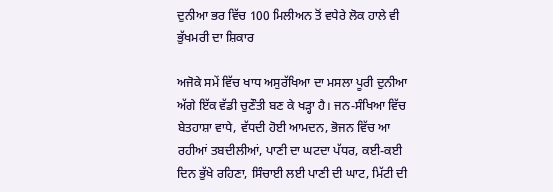ਦੁਨੀਆ ਭਰ ਵਿੱਚ 100 ਮਿਲੀਅਨ ਤੋਂ ਵਧੇਰੇ ਲੋਕ ਹਾਲੇ ਵੀ ਭੁੱਖਮਰੀ ਦਾ ਸ਼ਿਕਾਰ

ਅਜੋਕੇ ਸਮੇਂ ਵਿੱਚ ਖਾਧ ਅਸੁਰੱਖਿਆ ਦਾ ਮਸਲਾ ਪੂਰੀ ਦੁਨੀਆ ਅੱਗੇ ਇੱਕ ਵੱਡੀ ਚੁਣੌਤੀ ਬਣ ਕੇ ਖੜ੍ਹਾ ਹੈ। ਜਨ-ਸੰਖਿਆ ਵਿੱਚ ਬੇਤਹਾਸ਼ਾ ਵਾਧੇ, ਵੱਧਦੀ ਹੋਈ ਆਮਦਨ, ਭੋਜਨ ਵਿੱਚ ਆ ਰਹੀਆਂ ਤਬਦੀਲੀਆਂ, ਪਾਣੀ ਦਾ ਘਟਦਾ ਪੱਧਰ, ਕਈ-ਕਈ ਦਿਨ ਭੁੱਖੇ ਰਹਿਣਾ, ਸਿੰਚਾਈ ਲਈ ਪਾਣੀ ਦੀ ਘਾਟ, ਮਿੱਟੀ ਦੀ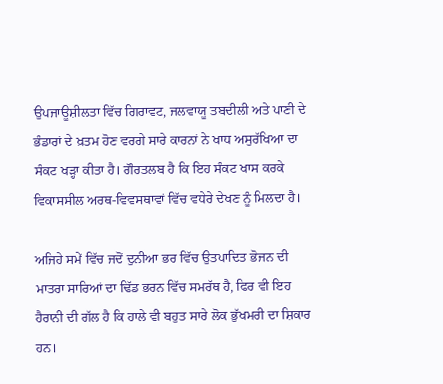ਉਪਜਾਊਸ਼ੀਲਤਾ ਵਿੱਚ ਗਿਰਾਵਟ, ਜਲਵਾਯੂ ਤਬਦੀਲੀ ਅਤੇ ਪਾਣੀ ਦੇ ਭੰਡਾਰਾਂ ਦੇ ਖ਼ਤਮ ਹੋਣ ਵਰਗੇ ਸਾਰੇ ਕਾਰਨਾਂ ਨੇ ਖਾਧ ਅਸੁਰੱਖਿਆ ਦਾ ਸੰਕਟ ਖੜ੍ਹਾ ਕੀਤਾ ਹੈ। ਗੌਰਤਲਬ ਹੈ ਕਿ ਇਹ ਸੰਕਟ ਖਾਸ ਕਰਕੇ ਵਿਕਾਸਸੀਲ ਅਰਥ-ਵਿਵਸਥਾਵਾਂ ਵਿੱਚ ਵਧੇਰੇ ਦੇਖਣ ਨੂੰ ਮਿਲਦਾ ਹੈ।

ਅਜਿਹੇ ਸਮੇਂ ਵਿੱਚ ਜਦੋਂ ਦੁਨੀਆ ਭਰ ਵਿੱਚ ਉਤਪਾਦਿਤ ਭੋਜਨ ਦੀ ਮਾਤਰਾ ਸਾਰਿਆਂ ਦਾ ਢਿੱਡ ਭਰਨ ਵਿੱਚ ਸਮਰੱਥ ਹੈ, ਫਿਰ ਵੀ ਇਹ ਹੈਰਾਨੀ ਦੀ ਗੱਲ ਹੈ ਕਿ ਹਾਲੇ ਵੀ ਬਹੁਤ ਸਾਰੇ ਲੋਕ ਭੁੱਖਮਰੀ ਦਾ ਸ਼ਿਕਾਰ ਹਨ।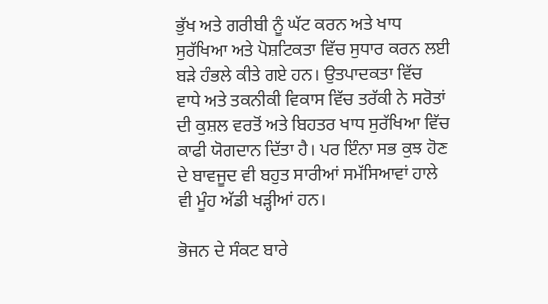ਭੁੱਖ ਅਤੇ ਗਰੀਬੀ ਨੂੰ ਘੱਟ ਕਰਨ ਅਤੇ ਖਾਧ ਸੁਰੱਖਿਆ ਅਤੇ ਪੋਸ਼ਟਿਕਤਾ ਵਿੱਚ ਸੁਧਾਰ ਕਰਨ ਲਈ ਬੜੇ ਹੰਭਲੇ ਕੀਤੇ ਗਏ ਹਨ। ਉਤਪਾਦਕਤਾ ਵਿੱਚ ਵਾਧੇ ਅਤੇ ਤਕਨੀਕੀ ਵਿਕਾਸ ਵਿੱਚ ਤਰੱਕੀ ਨੇ ਸਰੋਤਾਂ ਦੀ ਕੁਸ਼ਲ ਵਰਤੋਂ ਅਤੇ ਬਿਹਤਰ ਖਾਧ ਸੁਰੱਖਿਆ ਵਿੱਚ ਕਾਫੀ ਯੋਗਦਾਨ ਦਿੱਤਾ ਹੈ। ਪਰ ਇੰਨਾ ਸਭ ਕੁਝ ਹੋਣ ਦੇ ਬਾਵਜੂਦ ਵੀ ਬਹੁਤ ਸਾਰੀਆਂ ਸਮੱਸਿਆਵਾਂ ਹਾਲੇ ਵੀ ਮੂੰਹ ਅੱਡੀ ਖੜ੍ਹੀਆਂ ਹਨ।

ਭੋਜਨ ਦੇ ਸੰਕਟ ਬਾਰੇ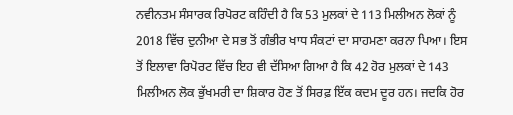ਨਵੀਨਤਮ ਸੰਸਾਰਕ ਰਿਪੋਰਟ ਕਹਿੰਦੀ ਹੈ ਕਿ 53 ਮੁਲਕਾਂ ਦੇ 113 ਮਿਲੀਅਨ ਲੋਕਾਂ ਨੂੰ 2018 ਵਿੱਚ ਦੁਨੀਆ ਦੇ ਸਭ ਤੋਂ ਗੰਭੀਰ ਖਾਧ ਸੰਕਟਾਂ ਦਾ ਸਾਹਮਣਾ ਕਰਨਾ ਪਿਆ। ਇਸ ਤੋਂ ਇਲਾਵਾ ਰਿਪੋਰਟ ਵਿੱਚ ਇਹ ਵੀ ਦੱਸਿਆ ਗਿਆ ਹੈ ਕਿ 42 ਹੋਰ ਮੁਲਕਾਂ ਦੇ 143 ਮਿਲੀਅਨ ਲੋਕ ਭੁੱਖਮਰੀ ਦਾ ਸ਼ਿਕਾਰ ਹੋਣ ਤੋਂ ਸਿਰਫ਼ ਇੱਕ ਕਦਮ ਦੂਰ ਹਨ। ਜਦਕਿ ਹੋਰ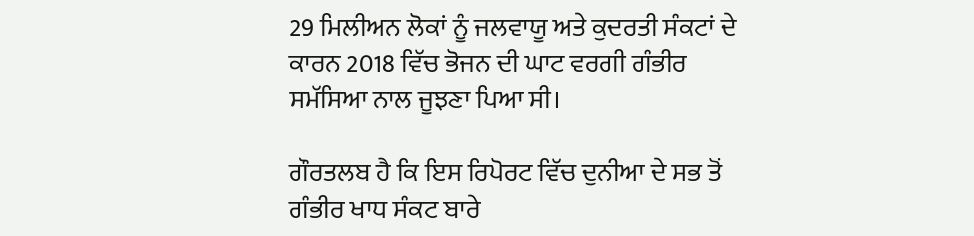29 ਮਿਲੀਅਨ ਲੋਕਾਂ ਨੂੰ ਜਲਵਾਯੂ ਅਤੇ ਕੁਦਰਤੀ ਸੰਕਟਾਂ ਦੇ ਕਾਰਨ 2018 ਵਿੱਚ ਭੋਜਨ ਦੀ ਘਾਟ ਵਰਗੀ ਗੰਭੀਰ ਸਮੱਸਿਆ ਨਾਲ ਜੂਝਣਾ ਪਿਆ ਸੀ।

ਗੌਰਤਲਬ ਹੈ ਕਿ ਇਸ ਰਿਪੋਰਟ ਵਿੱਚ ਦੁਨੀਆ ਦੇ ਸਭ ਤੋਂ ਗੰਭੀਰ ਖਾਧ ਸੰਕਟ ਬਾਰੇ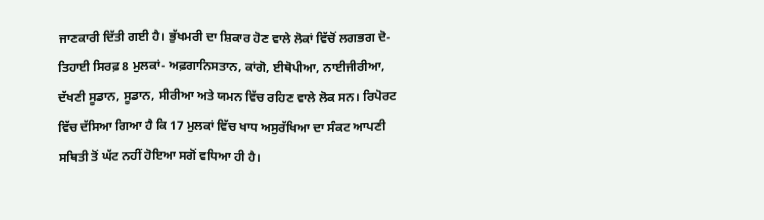ਜਾਣਕਾਰੀ ਦਿੱਤੀ ਗਈ ਹੈ। ਭੁੱਖਮਰੀ ਦਾ ਸ਼ਿਕਾਰ ਹੋਣ ਵਾਲੇ ਲੋਕਾਂ ਵਿੱਚੋਂ ਲਗਭਗ ਦੋ-ਤਿਹਾਈ ਸਿਰਫ਼ 8 ਮੁਲਕਾਂ- ਅਫ਼ਗਾਨਿਸਤਾਨ, ਕਾਂਗੋ, ਈਥੋਪੀਆ, ਨਾਈਜੀਰੀਆ, ਦੱਖਣੀ ਸੂਡਾਨ, ਸੂਡਾਨ, ਸੀਰੀਆ ਅਤੇ ਯਮਨ ਵਿੱਚ ਰਹਿਣ ਵਾਲੇ ਲੋਕ ਸਨ। ਰਿਪੋਰਟ ਵਿੱਚ ਦੱਸਿਆ ਗਿਆ ਹੈ ਕਿ 17 ਮੁਲਕਾਂ ਵਿੱਚ ਖਾਧ ਅਸੁਰੱਖਿਆ ਦਾ ਸੰਕਟ ਆਪਣੀ ਸਥਿਤੀ ਤੋਂ ਘੱਟ ਨਹੀਂ ਹੋਇਆ ਸਗੋਂ ਵਧਿਆ ਹੀ ਹੈ।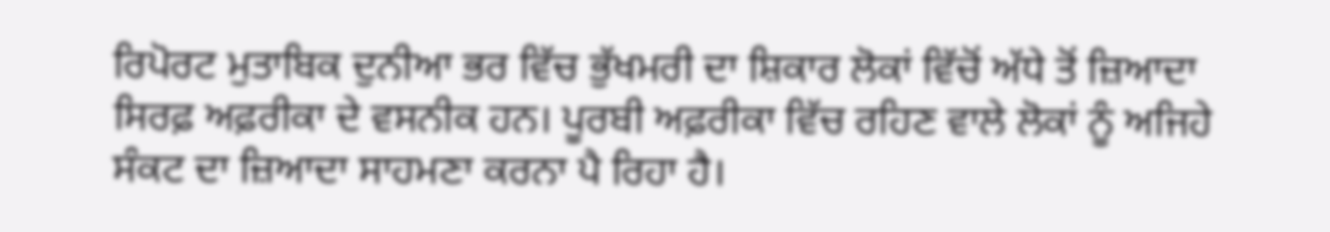ਰਿਪੋਰਟ ਮੁਤਾਬਿਕ ਦੁਨੀਆ ਭਰ ਵਿੱਚ ਭੁੱਖਮਰੀ ਦਾ ਸ਼ਿਕਾਰ ਲੋਕਾਂ ਵਿੱਚੋਂ ਅੱਧੇ ਤੋਂ ਜ਼ਿਆਦਾ ਸਿਰਫ਼ ਅਫ਼ਰੀਕਾ ਦੇ ਵਸਨੀਕ ਹਨ। ਪੂਰਬੀ ਅਫ਼ਰੀਕਾ ਵਿੱਚ ਰਹਿਣ ਵਾਲੇ ਲੋਕਾਂ ਨੂੰ ਅਜਿਹੇ ਸੰਕਟ ਦਾ ਜ਼ਿਆਦਾ ਸਾਹਮਣਾ ਕਰਨਾ ਪੈ ਰਿਹਾ ਹੈ।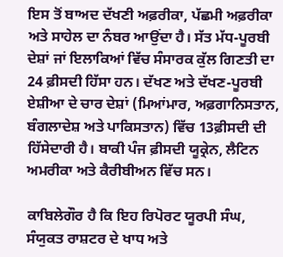ਇਸ ਤੋਂ ਬਾਅਦ ਦੱਖਣੀ ਅਫ਼ਰੀਕਾ, ਪੱਛਮੀ ਅਫ਼ਰੀਕਾ ਅਤੇ ਸਾਹੇਲ ਦਾ ਨੰਬਰ ਆਉਂਦਾ ਹੈ। ਸੱਤ ਮੱਧ-ਪੂਰਬੀ ਦੇਸ਼ਾਂ ਜਾਂ ਇਲਾਕਿਆਂ ਵਿੱਚ ਸੰਸਾਰਕ ਕੁੱਲ ਗਿਣਤੀ ਦਾ 24 ਫ਼ੀਸਦੀ ਹਿੱਸਾ ਹਨ। ਦੱਖਣ ਅਤੇ ਦੱਖਣ-ਪੂਰਬੀ ਏਸ਼ੀਆ ਦੇ ਚਾਰ ਦੇਸ਼ਾਂ (ਮਿਆਂਮਾਰ, ਅਫ਼ਗਾਨਿਸਤਾਨ, ਬੰਗਲਾਦੇਸ਼ ਅਤੇ ਪਾਕਿਸਤਾਨ) ਵਿੱਚ 13ਫ਼ੀਸਦੀ ਦੀ ਹਿੱਸੇਦਾਰੀ ਹੈ। ਬਾਕੀ ਪੰਜ ਫ਼ੀਸਦੀ ਯੂਕ੍ਰੇਨ, ਲੈਟਿਨ ਅਮਰੀਕਾ ਅਤੇ ਕੈਰੀਬੀਅਨ ਵਿੱਚ ਸਨ।

ਕਾਬਿਲੇਗੌਰ ਹੈ ਕਿ ਇਹ ਰਿਪੋਰਟ ਯੂਰਪੀ ਸੰਘ, ਸੰਯੁਕਤ ਰਾਸ਼ਟਰ ਦੇ ਖਾਧ ਅਤੇ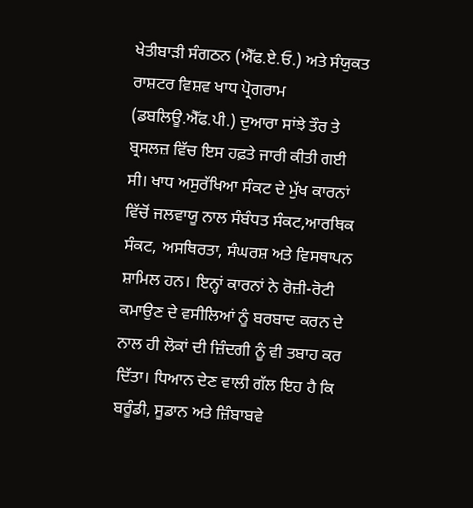ਖੇਤੀਬਾੜੀ ਸੰਗਠਨ (ਐੱਫ.ਏ.ਓ.) ਅਤੇ ਸੰਯੁਕਤ ਰਾਸ਼ਟਰ ਵਿਸ਼ਵ ਖਾਧ ਪ੍ਰੋਗਰਾਮ (ਡਬਲਿਊ.ਐੱਫ.ਪੀ.) ਦੁਆਰਾ ਸਾਂਝੇ ਤੌਰ ਤੇ ਬ੍ਰਸਲਜ਼ ਵਿੱਚ ਇਸ ਹਫ਼ਤੇ ਜਾਰੀ ਕੀਤੀ ਗਈ ਸੀ। ਖਾਧ ਅਸੁਰੱਖਿਆ ਸੰਕਟ ਦੇ ਮੁੱਖ ਕਾਰਨਾਂ ਵਿੱਚੋਂ ਜਲਵਾਯੂ ਨਾਲ ਸੰਬੰਧਤ ਸੰਕਟ,ਆਰਥਿਕ ਸੰਕਟ, ਅਸਥਿਰਤਾ, ਸੰਘਰਸ਼ ਅਤੇ ਵਿਸਥਾਪਨ ਸ਼ਾਮਿਲ ਹਨ। ਇਨ੍ਹਾਂ ਕਾਰਨਾਂ ਨੇ ਰੋਜ਼ੀ-ਰੋਟੀ ਕਮਾਉਣ ਦੇ ਵਸੀਲਿਆਂ ਨੂੰ ਬਰਬਾਦ ਕਰਨ ਦੇ ਨਾਲ ਹੀ ਲੋਕਾਂ ਦੀ ਜ਼ਿੰਦਗੀ ਨੂੰ ਵੀ ਤਬਾਹ ਕਰ ਦਿੱਤਾ। ਧਿਆਨ ਦੇਣ ਵਾਲੀ ਗੱਲ ਇਹ ਹੈ ਕਿ ਬਰੂੰਡੀ, ਸੂਡਾਨ ਅਤੇ ਜ਼ਿੰਬਾਬਵੇ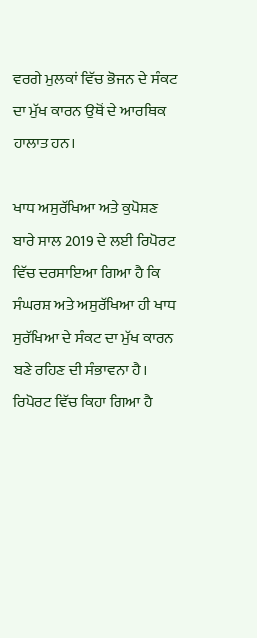ਵਰਗੇ ਮੁਲਕਾਂ ਵਿੱਚ ਭੋਜਨ ਦੇ ਸੰਕਟ ਦਾ ਮੁੱਖ ਕਾਰਨ ਉਥੋਂ ਦੇ ਆਰਥਿਕ ਹਾਲਾਤ ਹਨ।

ਖਾਧ ਅਸੁਰੱਖਿਆ ਅਤੇ ਕੁਪੋਸ਼ਣ ਬਾਰੇ ਸਾਲ 2019 ਦੇ ਲਈ ਰਿਪੋਰਟ ਵਿੱਚ ਦਰਸਾਇਆ ਗਿਆ ਹੈ ਕਿ ਸੰਘਰਸ਼ ਅਤੇ ਅਸੁਰੱਖਿਆ ਹੀ ਖਾਧ ਸੁਰੱਖਿਆ ਦੇ ਸੰਕਟ ਦਾ ਮੁੱਖ ਕਾਰਨ ਬਣੇ ਰਹਿਣ ਦੀ ਸੰਭਾਵਨਾ ਹੈ। ਰਿਪੋਰਟ ਵਿੱਚ ਕਿਹਾ ਗਿਆ ਹੈ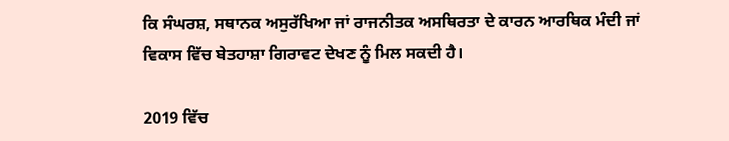ਕਿ ਸੰਘਰਸ਼, ਸਥਾਨਕ ਅਸੁਰੱਖਿਆ ਜਾਂ ਰਾਜਨੀਤਕ ਅਸਥਿਰਤਾ ਦੇ ਕਾਰਨ ਆਰਥਿਕ ਮੰਦੀ ਜਾਂ ਵਿਕਾਸ ਵਿੱਚ ਬੇਤਹਾਸ਼ਾ ਗਿਰਾਵਟ ਦੇਖਣ ਨੂੰ ਮਿਲ ਸਕਦੀ ਹੈ।

2019 ਵਿੱਚ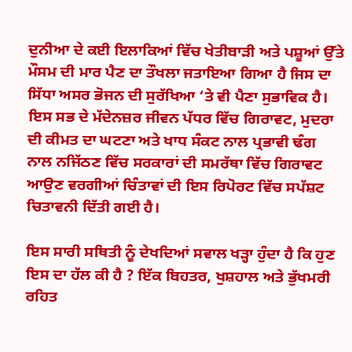ਦੁਨੀਆ ਦੇ ਕਈ ਇਲਾਕਿਆਂ ਵਿੱਚ ਖੇਤੀਬਾੜੀ ਅਤੇ ਪਸ਼ੂਆਂ ਉੱਤੇ ਮੌਸਮ ਦੀ ਮਾਰ ਪੈਣ ਦਾ ਤੌਖਲਾ ਜਤਾਇਆ ਗਿਆ ਹੈ ਜਿਸ ਦਾ ਸਿੱਧਾ ਅਸਰ ਭੋਜਨ ਦੀ ਸੁਰੱਖਿਆ ‘ਤੇ ਵੀ ਪੈਣਾ ਸੁਭਾਵਿਕ ਹੈ। ਇਸ ਸਭ ਦੇ ਮੱਦੇਨਜ਼ਰ ਜੀਵਨ ਪੱਧਰ ਵਿੱਚ ਗਿਰਾਵਟ, ਮੁਦਰਾ ਦੀ ਕੀਮਤ ਦਾ ਘਟਣਾ ਅਤੇ ਖਾਧ ਸੰਕਟ ਨਾਲ ਪ੍ਰਭਾਵੀ ਢੰਗ ਨਾਲ ਨਜਿੱਠਣ ਵਿੱਚ ਸਰਕਾਰਾਂ ਦੀ ਸਮਰੱਥਾ ਵਿੱਚ ਗਿਰਾਵਟ ਆਉਣ ਵਰਗੀਆਂ ਚਿੰਤਾਵਾਂ ਦੀ ਇਸ ਰਿਪੋਰਟ ਵਿੱਚ ਸਪੱਸ਼ਟ ਚਿਤਾਵਨੀ ਦਿੱਤੀ ਗਈ ਹੈ।

ਇਸ ਸਾਰੀ ਸਥਿਤੀ ਨੂੰ ਦੇਖਦਿਆਂ ਸਵਾਲ ਖੜ੍ਹਾ ਹੁੰਦਾ ਹੈ ਕਿ ਹੁਣ ਇਸ ਦਾ ਹੱਲ ਕੀ ਹੈ ? ਇੱਕ ਬਿਹਤਰ, ਖੁਸ਼ਹਾਲ ਅਤੇ ਭੁੱਖਮਰੀ ਰਹਿਤ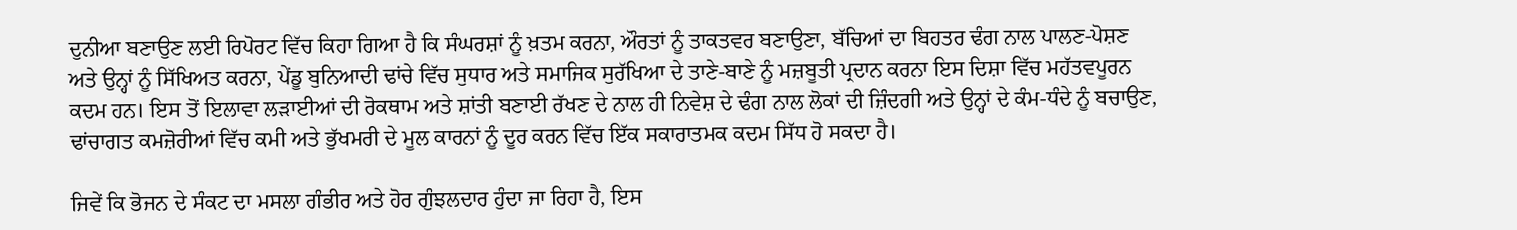ਦੁਨੀਆ ਬਣਾਉਣ ਲਈ ਰਿਪੋਰਟ ਵਿੱਚ ਕਿਹਾ ਗਿਆ ਹੈ ਕਿ ਸੰਘਰਸ਼ਾਂ ਨੂੰ ਖ਼ਤਮ ਕਰਨਾ, ਔਰਤਾਂ ਨੂੰ ਤਾਕਤਵਰ ਬਣਾਉਣਾ, ਬੱਚਿਆਂ ਦਾ ਬਿਹਤਰ ਢੰਗ ਨਾਲ ਪਾਲਣ-ਪੋਸ਼ਣ ਅਤੇ ਉਨ੍ਹਾਂ ਨੂੰ ਸਿੱਖਿਅਤ ਕਰਨਾ, ਪੇਂਡੂ ਬੁਨਿਆਦੀ ਢਾਂਚੇ ਵਿੱਚ ਸੁਧਾਰ ਅਤੇ ਸਮਾਜਿਕ ਸੁਰੱਖਿਆ ਦੇ ਤਾਣੇ-ਬਾਣੇ ਨੂੰ ਮਜ਼ਬੂਤੀ ਪ੍ਰਦਾਨ ਕਰਨਾ ਇਸ ਦਿਸ਼ਾ ਵਿੱਚ ਮਹੱਤਵਪੂਰਨ ਕਦਮ ਹਨ। ਇਸ ਤੋਂ ਇਲਾਵਾ ਲੜਾਈਆਂ ਦੀ ਰੋਕਥਾਮ ਅਤੇ ਸ਼ਾਂਤੀ ਬਣਾਈ ਰੱਖਣ ਦੇ ਨਾਲ ਹੀ ਨਿਵੇਸ਼ ਦੇ ਢੰਗ ਨਾਲ ਲੋਕਾਂ ਦੀ ਜ਼ਿੰਦਗੀ ਅਤੇ ਉਨ੍ਹਾਂ ਦੇ ਕੰਮ-ਧੰਦੇ ਨੂੰ ਬਚਾਉਣ, ਢਾਂਚਾਗਤ ਕਮਜ਼ੋਰੀਆਂ ਵਿੱਚ ਕਮੀ ਅਤੇ ਭੁੱਖਮਰੀ ਦੇ ਮੂਲ ਕਾਰਨਾਂ ਨੂੰ ਦੂਰ ਕਰਨ ਵਿੱਚ ਇੱਕ ਸਕਾਰਾਤਮਕ ਕਦਮ ਸਿੱਧ ਹੋ ਸਕਦਾ ਹੈ।

ਜਿਵੇਂ ਕ‌ਿ ਭੋਜਨ ਦੇ ਸੰਕਟ ਦਾ ਮਸਲਾ ਗੰਭੀਰ ਅਤੇ ਹੋਰ ਗੁੰਝਲਦਾਰ ਹੁੰਦਾ ਜਾ ਰਿਹਾ ਹੈ, ਇਸ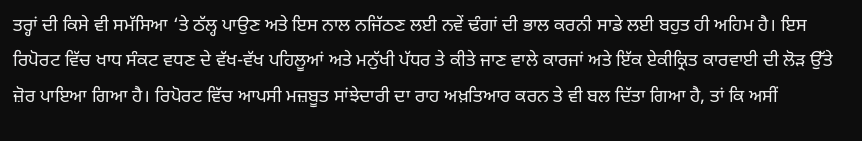ਤਰ੍ਹਾਂ ਦੀ ਕਿਸੇ ਵੀ ਸਮੱਸਿਆ ‘ਤੇ ਠੱਲ੍ਹ ਪਾਉਣ ਅਤੇ ਇਸ ਨਾਲ ਨਜਿੱਠਣ ਲਈ ਨਵੇਂ ਢੰਗਾਂ ਦੀ ਭਾਲ ਕਰਨੀ ਸਾਡੇ ਲਈ ਬਹੁਤ ਹੀ ਅਹਿਮ ਹੈ। ਇਸ ਰਿਪੋਰਟ ਵਿੱਚ ਖਾਧ ਸੰਕਟ ਵਧਣ ਦੇ ਵੱਖ-ਵੱਖ ਪਹਿਲੂਆਂ ਅਤੇ ਮਨੁੱਖੀ ਪੱਧਰ ਤੇ ਕੀਤੇ ਜਾਣ ਵਾਲੇ ਕਾਰਜਾਂ ਅਤੇ ਇੱਕ ਏਕੀਕ੍ਰਿਤ ਕਾਰਵਾਈ ਦੀ ਲੋੜ ਉੱਤੇ ਜ਼ੋਰ ਪਾਇਆ ਗਿਆ ਹੈ। ਰਿਪੋਰਟ ਵਿੱਚ ਆਪਸੀ ਮਜ਼ਬੂਤ ਸਾਂਝੇਦਾਰੀ ਦਾ ਰਾਹ ਅਖ਼ਤਿਆਰ ਕਰਨ ਤੇ ਵੀ ਬਲ ਦਿੱਤਾ ਗਿਆ ਹੈ, ਤਾਂ ਕਿ ਅਸੀਂ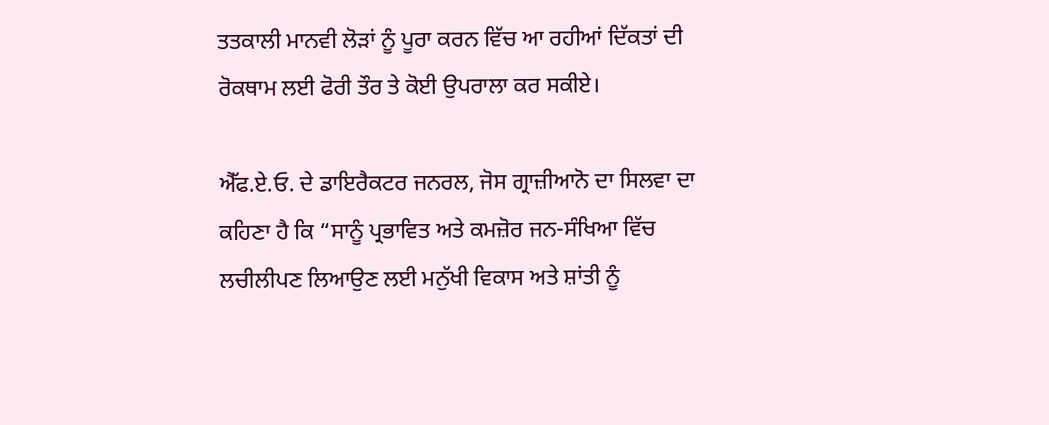ਤਤਕਾਲੀ ਮਾਨਵੀ ਲੋੜਾਂ ਨੂੰ ਪੂਰਾ ਕਰਨ ਵਿੱਚ ਆ ਰਹੀਆਂ ਦਿੱਕਤਾਂ ਦੀ ਰੋਕਥਾਮ ਲਈ ਫੋਰੀ ਤੌਰ ਤੇ ਕੋਈ ਉਪਰਾਲਾ ਕਰ ਸਕੀਏ।

ਐੱਫ.ਏ.ਓ. ਦੇ ਡਾਇਰੈਕਟਰ ਜਨਰਲ, ਜੋਸ ਗ੍ਰਾਜ਼ੀਆਨੋ ਦਾ ਸਿਲਵਾ ਦਾ ਕਹਿਣਾ ਹੈ ਕਿ “ਸਾਨੂੰ ਪ੍ਰਭਾਵਿਤ ਅਤੇ ਕਮਜ਼ੋਰ ਜਨ-ਸੰਖਿਆ ਵਿੱਚ ਲਚੀਲੀਪਣ ਲਿਆਉਣ ਲਈ ਮਨੁੱਖੀ ਵਿਕਾਸ ਅਤੇ ਸ਼ਾਂਤੀ ਨੂੰ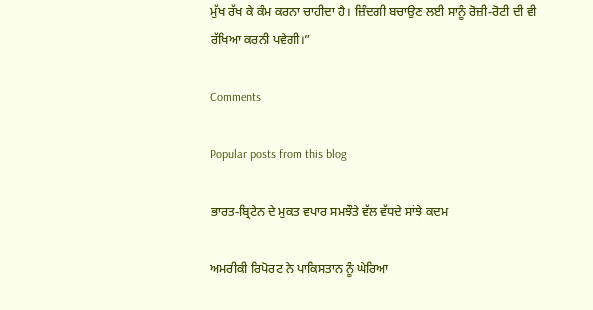ਮੁੱਖ ਰੱਖ ਕੇ ਕੰਮ ਕਰਨਾ ਚਾਹੀਦਾ ਹੈ। ਜ਼ਿੰਦਗੀ ਬਚਾਉਣ ਲਈ ਸਾਨੂੰ ਰੋਜ਼ੀ-ਰੋਟੀ ਦੀ ਵੀ ਰੱਖਿਆ ਕਰਨੀ ਪਵੇਗੀ।”

Comments

Popular posts from this blog

ਭਾਰਤ-ਬ੍ਰਿਟੇਨ ਦੇ ਮੁਕਤ ਵਪਾਰ ਸਮਝੌਤੇ ਵੱਲ ਵੱਧਦੇ ਸਾਂਝੇ ਕਦਮ

ਅਮਰੀਕੀ ਰਿਪੋਰਟ ਨੇ ਪਾਕਿਸਤਾਨ ਨੂੰ ਘੇਰਿਆ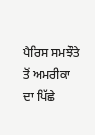ਪੈਰਿਸ ਸਮਝੌਤੇ ਤੋਂ ਅਮਰੀਕਾ ਦਾ ਪਿੱਛੇ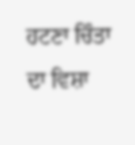ਹਟਣਾ ਚਿੰਤਾ ਦਾ ਵਿਸ਼ਾ